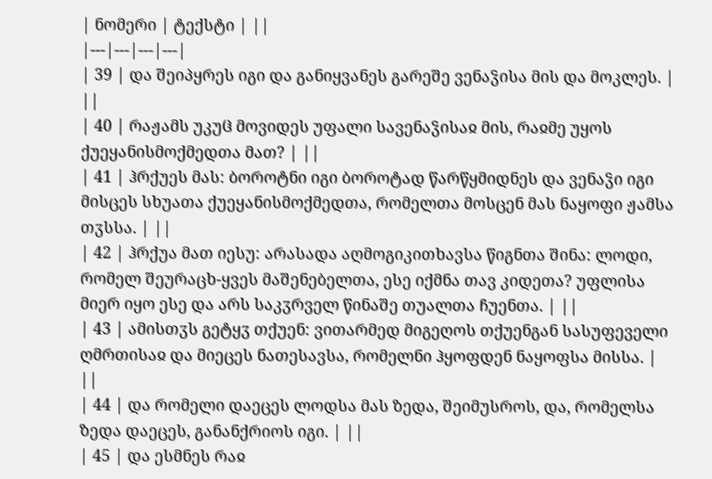| ნომერი | ტექსტი | ||
|---|---|---|---|
| 39 | და შეიპყრეს იგი და განიყვანეს გარეშე ვენაჴისა მის და მოკლეს. | ||
| 40 | რაჟამს უკუჱ მოვიდეს უფალი სავენაჴისაჲ მის, რაჲმე უყოს ქუეყანისმოქმედთა მათ? | ||
| 41 | ჰრქუეს მას: ბოროტნი იგი ბოროტად წარწყმიდნეს და ვენაჴი იგი მისცეს სხუათა ქუეყანისმოქმედთა, რომელთა მოსცენ მას ნაყოფი ჟამსა თჳსსა. | ||
| 42 | ჰრქუა მათ იესუ: არასადა აღმოგიკითხავსა წიგნთა შინა: ლოდი, რომელ შეურაცხ-ყვეს მაშენებელთა, ესე იქმნა თავ კიდეთა? უფლისა მიერ იყო ესე და არს საკჳრველ წინაშე თუალთა ჩუენთა. | ||
| 43 | ამისთჳს გეტყჳ თქუენ: ვითარმედ მიგეღოს თქუენგან სასუფეველი ღმრთისაჲ და მიეცეს ნათესავსა, რომელნი ჰყოფდენ ნაყოფსა მისსა. | ||
| 44 | და რომელი დაეცეს ლოდსა მას ზედა, შეიმუსროს, და, რომელსა ზედა დაეცეს, განანქრიოს იგი. | ||
| 45 | და ესმნეს რაჲ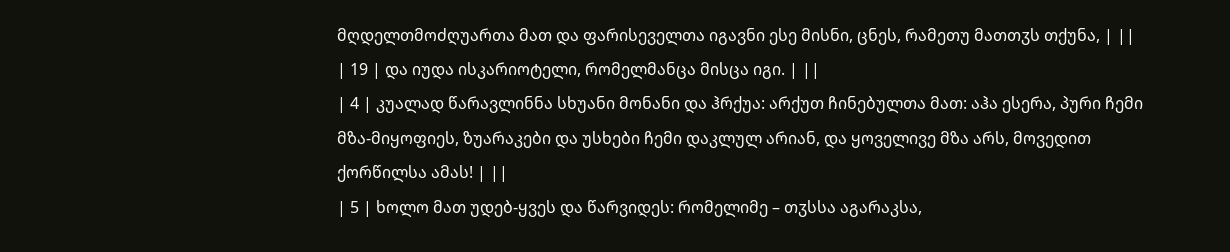მღდელთმოძღუართა მათ და ფარისეველთა იგავნი ესე მისნი, ცნეს, რამეთუ მათთჳს თქუნა, | ||
| 19 | და იუდა ისკარიოტელი, რომელმანცა მისცა იგი. | ||
| 4 | კუალად წარავლინნა სხუანი მონანი და ჰრქუა: არქუთ ჩინებულთა მათ: აჰა ესერა, პური ჩემი მზა-მიყოფიეს, ზუარაკები და უსხები ჩემი დაკლულ არიან, და ყოველივე მზა არს, მოვედით ქორწილსა ამას! | ||
| 5 | ხოლო მათ უდებ-ყვეს და წარვიდეს: რომელიმე – თჳსსა აგარაკსა,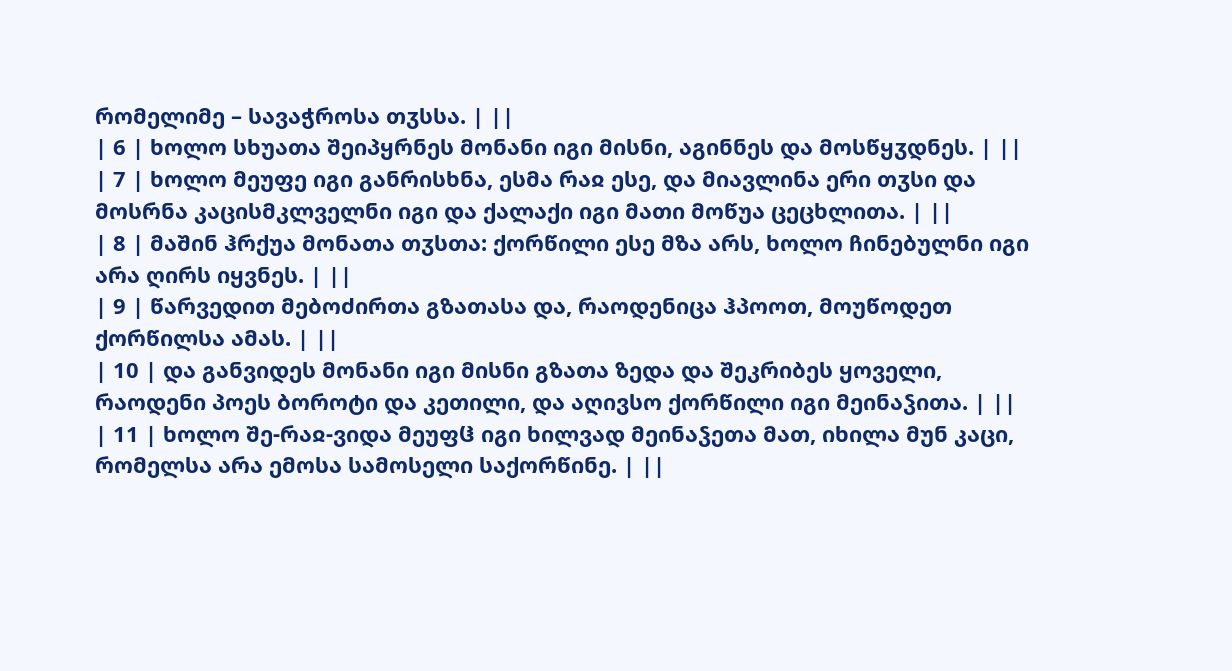რომელიმე – სავაჭროსა თჳსსა. | ||
| 6 | ხოლო სხუათა შეიპყრნეს მონანი იგი მისნი, აგინნეს და მოსწყჳდნეს. | ||
| 7 | ხოლო მეუფე იგი განრისხნა, ესმა რაჲ ესე, და მიავლინა ერი თჳსი და მოსრნა კაცისმკლველნი იგი და ქალაქი იგი მათი მოწუა ცეცხლითა. | ||
| 8 | მაშინ ჰრქუა მონათა თჳსთა: ქორწილი ესე მზა არს, ხოლო ჩინებულნი იგი არა ღირს იყვნეს. | ||
| 9 | წარვედით მებოძირთა გზათასა და, რაოდენიცა ჰპოოთ, მოუწოდეთ ქორწილსა ამას. | ||
| 10 | და განვიდეს მონანი იგი მისნი გზათა ზედა და შეკრიბეს ყოველი, რაოდენი პოეს ბოროტი და კეთილი, და აღივსო ქორწილი იგი მეინაჴითა. | ||
| 11 | ხოლო შე-რაჲ-ვიდა მეუფჱ იგი ხილვად მეინაჴეთა მათ, იხილა მუნ კაცი, რომელსა არა ემოსა სამოსელი საქორწინე. | ||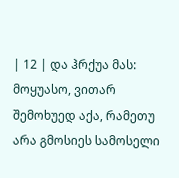| 12 | და ჰრქუა მას: მოყუასო, ვითარ შემოხუედ აქა, რამეთუ არა გმოსიეს სამოსელი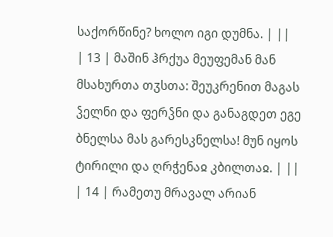საქორწინე? ხოლო იგი დუმნა. | ||
| 13 | მაშინ ჰრქუა მეუფემან მან მსახურთა თჳსთა: შეუკრენით მაგას ჴელნი და ფერჴნი და განაგდეთ ეგე ბნელსა მას გარესკნელსა! მუნ იყოს ტირილი და ღრჭენაჲ კბილთაჲ. | ||
| 14 | რამეთუ მრავალ არიან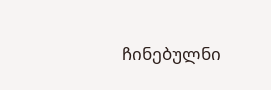ჩინებულნი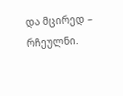და მცირედ – რჩეულნი.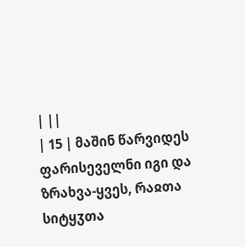| ||
| 15 | მაშინ წარვიდეს ფარისეველნი იგი და ზრახვა-ყვეს, რაჲთა სიტყჳთა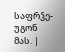საფრჴე-უგონ მას. |